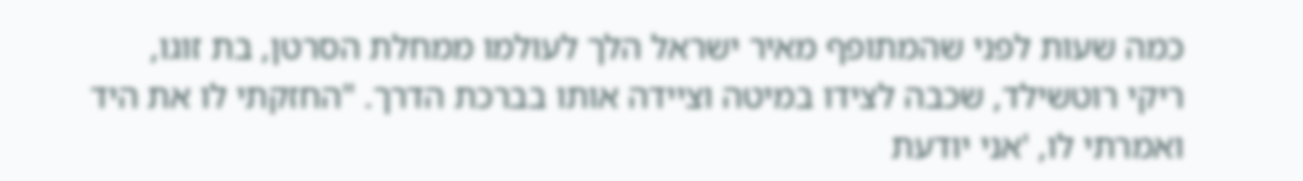כמה שעות לפני שהמתופף מאיר ישראל הלך לעולמו ממחלת הסרטן, בת זוגו, ריקי רוטשילד, שכבה לצידו במיטה וציידה אותו בברכת הדרך. "החזקתי לו את היד ואמרתי לו, 'אני יודעת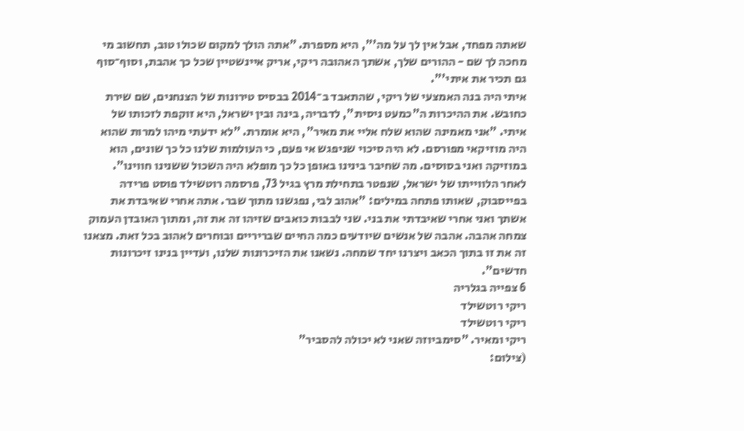שאתה מפחד, אבל אין לך על מה'", היא מספרת. "אתה הולך למקום שכולו טוב, תחשוב מי מחכה לך שם - ההורים שלך, אשתך האהובה ריקי, אריק איינשטיין שכל כך אהבת, וסוף־סוף גם תכיר את איתי'".
איתי היה בנה האמצעי של ריקי, שהתאבד ב־2014 בבסיס טירונות של הצנחנים, שם שירת כחובש. את ההיכרות ה"כמעט ניסית", לדבריה, בינה ובין ישראל, היא זוקפת לזכותו של איתי. "אני מאמינה שהוא שלח אליי את מאיר", היא אומרת. "לא ידעתי מיהו למרות שהוא היה מוזיקאי מפורסם. לא היה סיכוי שניפגש אי פעם, כי העולמות שלנו כל כך שונים, הוא במוזיקה ואני בסוסים. מה שחיבר בינינו באופן כל כך מופלא היה השכול ששנינו חווינו".
לאחר הלווייתו של ישראל, שנפטר בתחילת מרץ בגיל 73, פרסמה רוטשילד פוסט פרידה בפייסבוק, שאותו פתחה במילים: "אהוב לבי, נפגשנו מתוך שבר. אתה אחרי שאיבדת את אשתך ואני אחרי שאיבדתי את בני. שני לבבות כואבים שזיהו זה את זה, ומתוך האובדן העמוק צמחה אהבה. אהבה של אנשים שיודעים כמה החיים שבריריים ובוחרים לאהוב בכל זאת. מצאנו זה את זו בתוך הכאב ויצרנו יחד שמחה. נשאנו את הזיכרונות שלנו, ועדיין בנינו זיכרונות חדשים".
6 צפייה בגלריה
ריקי רוטשילד
ריקי רוטשילד
ריקי ומאיר. "סימביוזה שאני לא יכולה להסביר"
(צילום: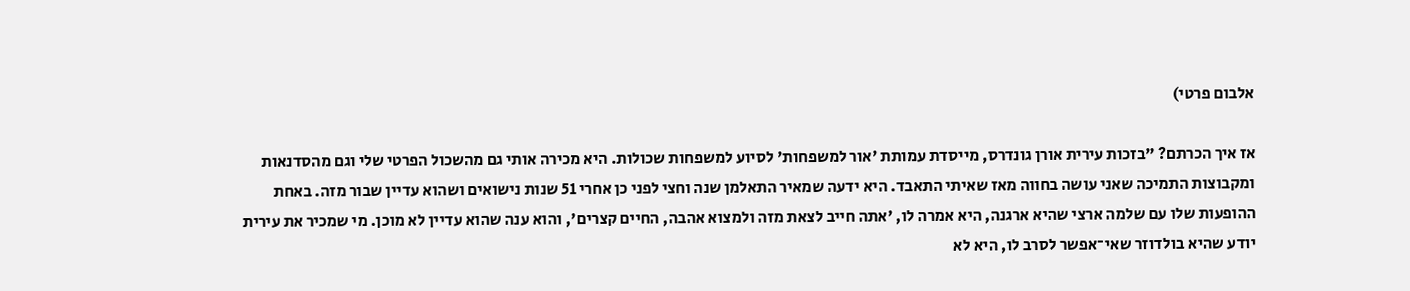אלבום פרטי)

אז איך הכרתם? "בזכות עירית אורן גונדרס, מייסדת עמותת 'אור למשפחות' לסיוע למשפחות שכולות. היא מכירה אותי גם מהשכול הפרטי שלי וגם מהסדנאות ומקבוצות התמיכה שאני עושה בחווה מאז שאיתי התאבד. היא ידעה שמאיר התאלמן שנה וחצי לפני כן אחרי 51 שנות נישואים ושהוא עדיין שבור מזה. באחת ההופעות שלו עם שלמה ארצי שהיא ארגנה, היא אמרה לו, 'אתה חייב לצאת מזה ולמצוא אהבה, החיים קצרים', והוא ענה שהוא עדיין לא מוכן. מי שמכיר את עירית יודע שהיא בולדוזר שאי־אפשר לסרב לו, היא לא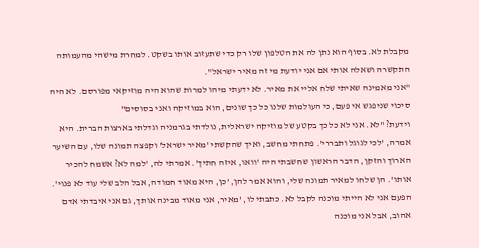מקבלת לא. בסוף הוא נתן לה את הטלפון שלו רק כדי שתעזוב אותו בשקט. למחרת מישהי מהעמותה התקשרה ושאלה אותי אם אני יודעת מי זה מאיר ישראל".
"אני מאמינה שאיתי שלח אליי את מאיר. לא ידעתי מיהו למרות שהוא היה מוזיקאי מפורסם. לא היה סיכוי שניפגש אי פעם, כי העולמות שלנו כל כך שונים, הוא במוזיקה ואני בסוסים"
וידעת? "לא. אני לא כל כך בקטע של מוזיקה ישראלית, נולדתי בגרמניה וגדלתי בארצות הברית. היא אמרה, 'לכי לגוגל ותבררי'. פתחתי מחשב, ואיך שהקשתי 'מאיר ישראל' וקפצה תמונה שלו, עם השיער הארוך והזקן, הדבר הראשון שחשבתי היה 'וואו, איזה חתיך'. אמרתי לה, 'למה לא? אשמח להכיר אותו'. הן שלחו למאיר תמונה שלי, והוא אמר להן, 'כן, היא מאוד חמודה, אבל הלב שלי עוד לא פנוי'. הפעם אני לא הייתי מוכנה לקבל לא. כתבתי לו, 'מאיר, אני מאוד מבינה אותך, גם אני איבדתי אדם אהוב, אבל אני מוכנה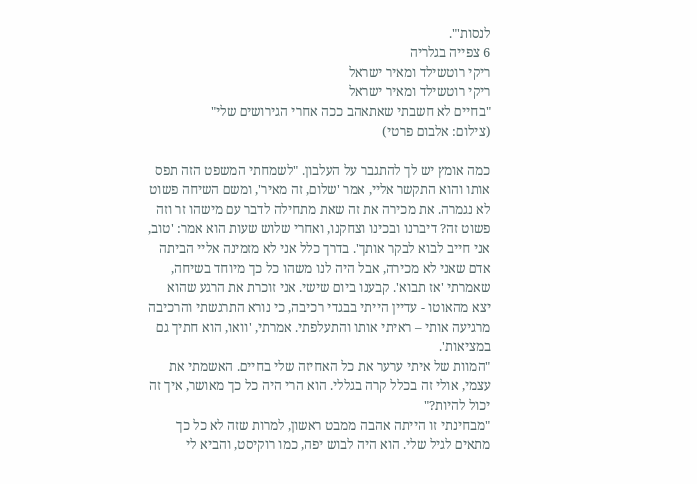לנסות'".
6 צפייה בגלריה
ריקי רוטשילד ומאיר ישראל
ריקי רוטשילד ומאיר ישראל
"בחיים לא חשבתי שאתאהב ככה אחרי הגירושים שלי"
(צילום: אלבום פרטי)

כמה אומץ יש לך להתגבר על העלבון. "לשמחתי המשפט הזה תפס אותו והוא התקשר אליי, אמר 'שלום, זה מאיר', ומשם השיחה פשוט לא נגמרה. את מכירה את זה שאת מתחילה לדבר עם מישהו זר וזה פשוט זה? דיברנו ובכינו וצחקנו, ואחרי שלוש שעות הוא אמר: 'טוב, אני חייב לבוא לבקר אותך'. בדרך כלל אני לא מזמינה אליי הביתה אדם שאני לא מכירה, אבל היה לנו משהו כל כך מיוחד בשיחה, שאמרתי 'אז תבוא'. קבענו ביום שישי. אני זוכרת את הרגע שהוא יצא מהאוטו - עדיין הייתי בבגדי רכיבה, כי נורא התרגשתי והרכיבה מרגיעה אותי – ראיתי אותו והתעלפתי. אמרתי, 'וואו, הוא חתיך גם במציאות'.
"המוות של איתי ערער את כל האחיזה שלי בחיים. האשמתי את עצמי, אולי זה בכלל קרה בגללי. הוא הרי היה כל כך מאושר, איך זה יכול להיות?"
"מבחינתי זו הייתה אהבה ממבט ראשון, למרות שזה לא כל כך מתאים לגיל שלי. הוא היה לבוש יפה, כמו רוקיסט, והביא לי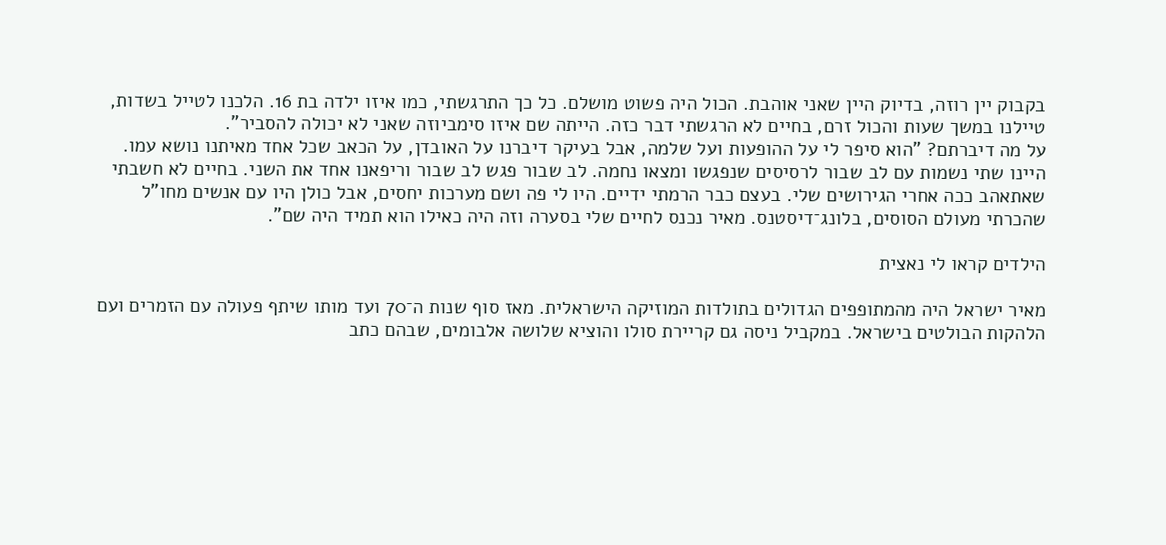בקבוק יין רוזה, בדיוק היין שאני אוהבת. הכול היה פשוט מושלם. כל כך התרגשתי, כמו איזו ילדה בת 16. הלכנו לטייל בשדות, טיילנו במשך שעות והכול זרם, בחיים לא הרגשתי דבר כזה. הייתה שם איזו סימביוזה שאני לא יכולה להסביר".
על מה דיברתם? "הוא סיפר לי על ההופעות ועל שלמה, אבל בעיקר דיברנו על האובדן, על הכאב שכל אחד מאיתנו נושא עמו. היינו שתי נשמות עם לב שבור לרסיסים שנפגשו ומצאו נחמה. לב שבור פגש לב שבור וריפאנו אחד את השני. בחיים לא חשבתי שאתאהב ככה אחרי הגירושים שלי. בעצם כבר הרמתי ידיים. היו לי פה ושם מערכות יחסים, אבל כולן היו עם אנשים מחו"ל שהכרתי מעולם הסוסים, בלונג־דיסטנס. מאיר נכנס לחיים שלי בסערה וזה היה כאילו הוא תמיד היה שם".

הילדים קראו לי נאצית

מאיר ישראל היה מהמתופפים הגדולים בתולדות המוזיקה הישראלית. מאז סוף שנות ה־70 ועד מותו שיתף פעולה עם הזמרים ועם הלהקות הבולטים בישראל. במקביל ניסה גם קריירת סולו והוציא שלושה אלבומים, שבהם כתב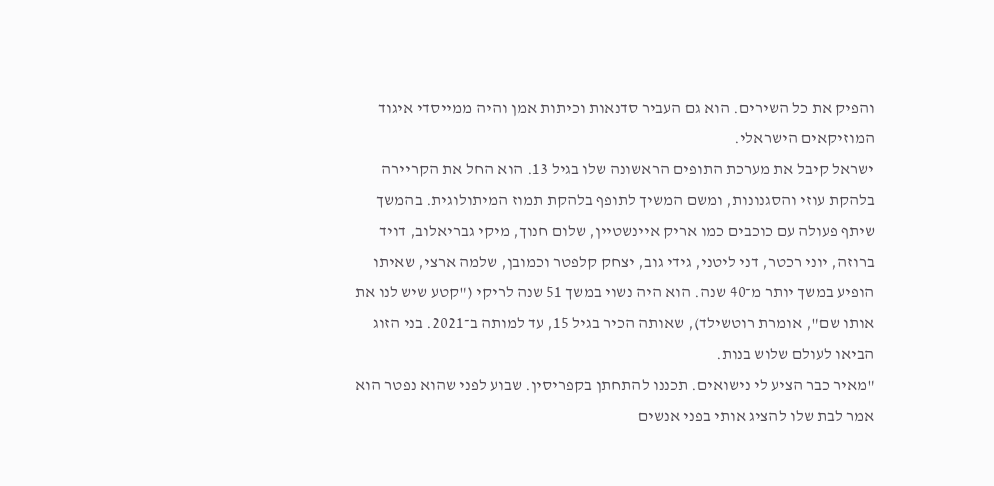והפיק את כל השירים. הוא גם העביר סדנאות וכיתות אמן והיה ממייסדי איגוד המוזיקאים הישראלי.
ישראל קיבל את מערכת התופים הראשונה שלו בגיל 13. הוא החל את הקריירה בלהקת עוזי והסגנונות, ומשם המשיך לתופף בלהקת תמוז המיתולוגית. בהמשך שיתף פעולה עם כוכבים כמו אריק איינשטיין, שלום חנוך, מיקי גבריאלוב, דויד ברוזה, יוני רכטר, דני ליטני, גידי גוב, יצחק קלפטר וכמובן, שלמה ארצי, שאיתו הופיע במשך יותר מ־40 שנה. הוא היה נשוי במשך 51 שנה לריקי ("קטע שיש לנו את אותו שם", אומרת רוטשילד), שאותה הכיר בגיל 15, עד למותה ב־2021. בני הזוג הביאו לעולם שלוש בנות.
"מאיר כבר הציע לי נישואים. תכננו להתחתן בקפריסין. שבוע לפני שהוא נפטר הוא אמר לבת שלו להציג אותי בפני אנשים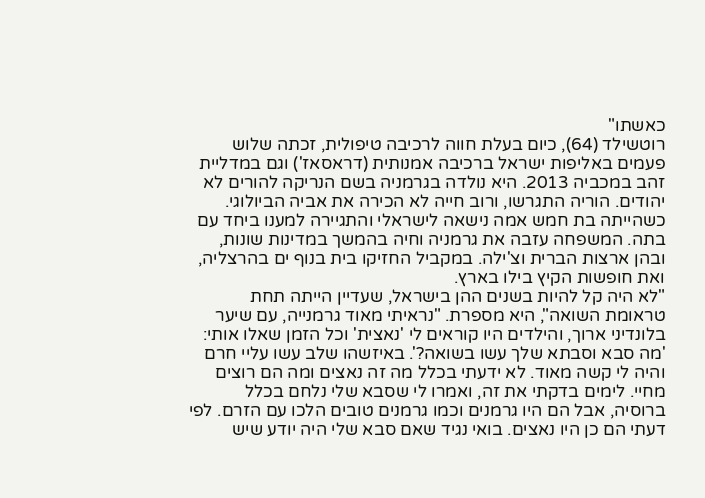כאשתו"
רוטשילד (64), כיום בעלת חווה לרכיבה טיפולית, זכתה שלוש פעמים באליפות ישראל ברכיבה אמנותית (דראסאז') וגם במדליית זהב במכביה 2013. היא נולדה בגרמניה בשם הנריקה להורים לא יהודים. הוריה התגרשו, ורוב חייה לא הכירה את אביה הביולוגי. כשהייתה בת חמש אמה נישאה לישראלי והתגיירה למענו ביחד עם בתה. המשפחה עזבה את גרמניה וחיה בהמשך במדינות שונות, ובהן ארצות הברית וצ'ילה. במקביל החזיקו בית בנוף ים בהרצליה, ואת חופשות הקיץ בילו בארץ.
"לא היה קל להיות בשנים ההן בישראל, שעדיין הייתה תחת טראומת השואה", היא מספרת. "נראיתי מאוד גרמנייה, עם שיער בלונדיני ארוך, והילדים היו קוראים לי 'נאצית' וכל הזמן שאלו אותי: 'מה סבא וסבתא שלך עשו בשואה?'. באיזשהו שלב עשו עליי חרם והיה לי קשה מאוד. לא ידעתי בכלל מה זה נאצים ומה הם רוצים מחיי. לימים בדקתי את זה, ואמרו לי שסבא שלי נלחם בכלל ברוסיה, אבל הם היו גרמנים וכמו גרמנים טובים הלכו עם הזרם. לפי דעתי הם כן היו נאצים. בואי נגיד שאם סבא שלי היה יודע שיש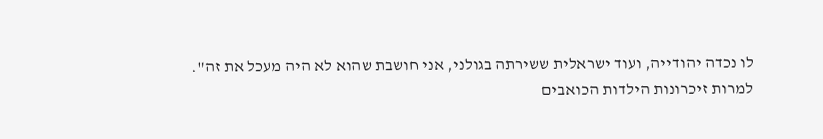לו נכדה יהודייה, ועוד ישראלית ששירתה בגולני, אני חושבת שהוא לא היה מעכל את זה".
למרות זיכרונות הילדות הכואבים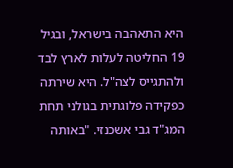היא התאהבה בישראל, ובגיל 19 החליטה לעלות לארץ לבד ולהתגייס לצה"ל. היא שירתה כפקידה פלוגתית בגולני תחת המג"ד גבי אשכנזי. "באותה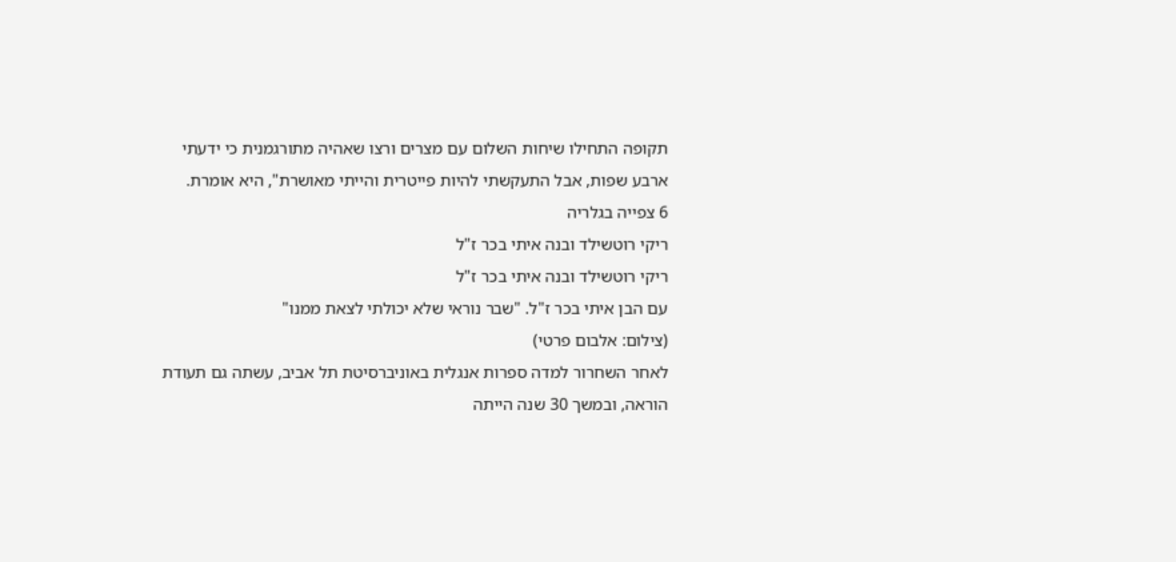תקופה התחילו שיחות השלום עם מצרים ורצו שאהיה מתורגמנית כי ידעתי ארבע שפות, אבל התעקשתי להיות פייטרית והייתי מאושרת", היא אומרת.
6 צפייה בגלריה
ריקי רוטשילד ובנה איתי בכר ז"ל
ריקי רוטשילד ובנה איתי בכר ז"ל
עם הבן איתי בכר ז"ל. "שבר נוראי שלא יכולתי לצאת ממנו"
(צילום: אלבום פרטי)
לאחר השחרור למדה ספרות אנגלית באוניברסיטת תל אביב, עשתה גם תעודת הוראה, ובמשך 30 שנה הייתה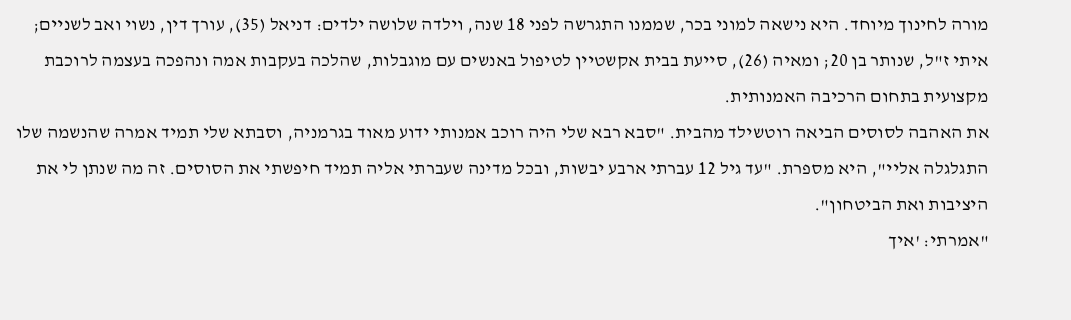מורה לחינוך מיוחד. היא נישאה למוני בכר, שממנו התגרשה לפני 18 שנה, וילדה שלושה ילדים: דניאל (35), עורך דין, נשוי ואב לשניים; איתי ז"ל, שנותר בן 20; ומאיה (26), סייעת בבית אקשטיין לטיפול באנשים עם מוגבלות, שהלכה בעקבות אמה ונהפכה בעצמה לרוכבת מקצועית בתחום הרכיבה האמנותית.
את האהבה לסוסים הביאה רוטשילד מהבית. "סבא רבא שלי היה רוכב אמנותי ידוע מאוד בגרמניה, וסבתא שלי תמיד אמרה שהנשמה שלו התגלגלה אליי", היא מספרת. "עד גיל 12 עברתי ארבע יבשות, ובכל מדינה שעברתי אליה תמיד חיפשתי את הסוסים. זה מה שנתן לי את היציבות ואת הביטחון".
"אמרתי: 'איך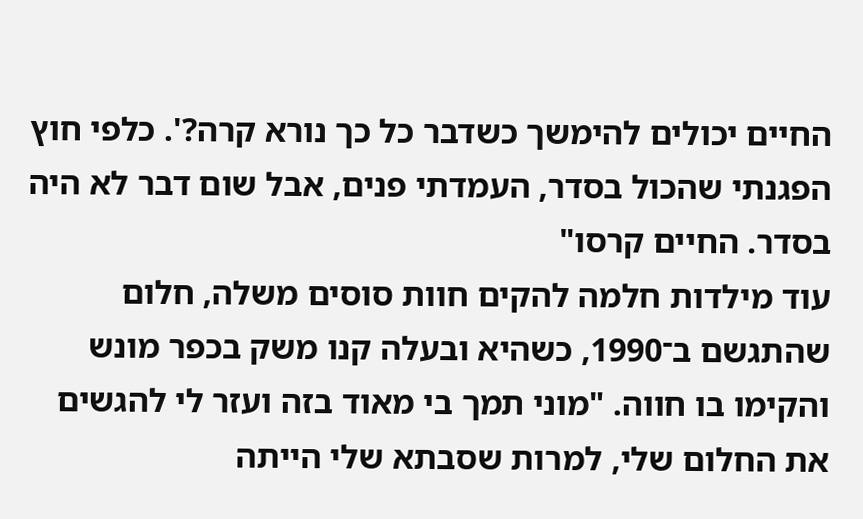החיים יכולים להימשך כשדבר כל כך נורא קרה?'. כלפי חוץ הפגנתי שהכול בסדר, העמדתי פנים, אבל שום דבר לא היה בסדר. החיים קרסו"
עוד מילדות חלמה להקים חוות סוסים משלה, חלום שהתגשם ב־1990, כשהיא ובעלה קנו משק בכפר מונש והקימו בו חווה. "מוני תמך בי מאוד בזה ועזר לי להגשים את החלום שלי, למרות שסבתא שלי הייתה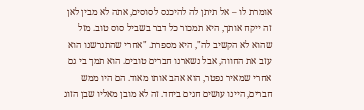אומרת לו – אל תיתן לה להיכנס לסוסים, אתה לא מבין לאן זה ייקח אותך, היא תמכור כל דבר בשביל סוס טוב. מזל שהוא לא הקשיב לה", היא מספרת. "אחרי שהתגרשנו הוא עזב את החווה, אבל נשארנו חברים טובים. הוא תמך בי גם אחרי שמאיר נפטר, הוא אהב אותו מאוד. הם היו ממש חברים, היינו עושים חגים ביחד. זה לא מובן מאליו שבן הזוג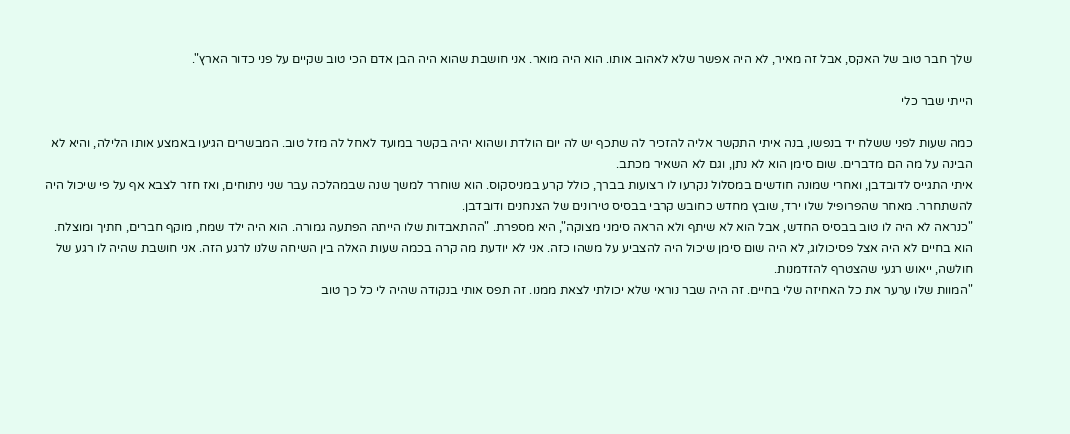שלך חבר טוב של האקס, אבל זה מאיר, לא היה אפשר שלא לאהוב אותו. הוא היה מואר. אני חושבת שהוא היה הבן אדם הכי טוב שקיים על פני כדור הארץ".

הייתי שבר כלי

כמה שעות לפני ששלח יד בנפשו, בנה איתי התקשר אליה להזכיר לה שתכף יש לה יום הולדת ושהוא יהיה בקשר במועד לאחל לה מזל טוב. המבשרים הגיעו באמצע אותו הלילה, והיא לא הבינה על מה הם מדברים. שום סימן הוא לא נתן, וגם לא השאיר מכתב.
איתי התגייס לדובדבן, ואחרי שמונה חודשים במסלול נקרעו לו רצועות בברך, כולל קרע במניסקוס. הוא שוחרר למשך שנה שבמהלכה עבר שני ניתוחים, ואז חזר לצבא אף על פי שיכול היה להשתחרר. מאחר שהפרופיל שלו ירד, שובץ מחדש כחובש קרבי בבסיס טירונים של הצנחנים ודובדבן.
"כנראה לא היה לו טוב בבסיס החדש, אבל הוא לא שיתף ולא הראה סימני מצוקה", היא מספרת. "ההתאבדות שלו הייתה הפתעה גמורה. הוא היה ילד שמח, מוקף חברים, חתיך ומוצלח. הוא בחיים לא היה אצל פסיכולוג, לא היה שום סימן שיכול היה להצביע על משהו כזה. אני לא יודעת מה קרה בכמה שעות האלה בין השיחה שלנו לרגע הזה. אני חושבת שהיה לו רגע של חולשה, ייאוש רגעי שהצטרף להזדמנות.
"המוות שלו ערער את כל האחיזה שלי בחיים. זה היה שבר נוראי שלא יכולתי לצאת ממנו. זה תפס אותי בנקודה שהיה לי כל כך טוב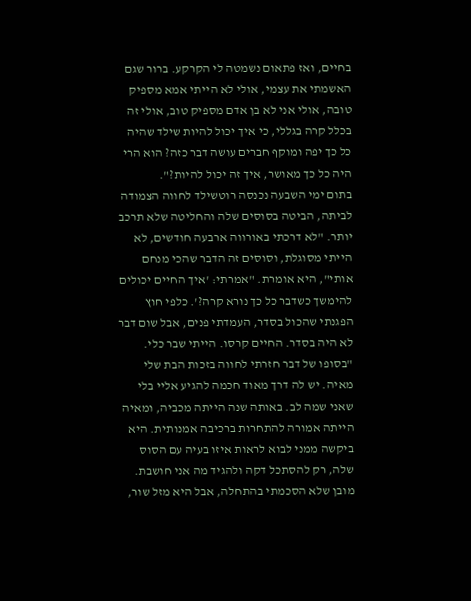בחיים, ואז פתאום נשמטה לי הקרקע. ברור שגם האשמתי את עצמי, אולי לא הייתי אמא מספיק טובה, אולי אני לא בן אדם מספיק טוב, אולי זה בכלל קרה בגללי, כי איך יכול להיות שילד שהיה כל כך יפה ומוקף חברים עושה דבר כזה? הוא הרי היה כל כך מאושר, איך זה יכול להיות?".
בתום ימי השבעה נכנסה רוטשילד לחווה הצמודה לביתה, הביטה בסוסים שלה והחליטה שלא תרכב יותר. "לא דרכתי באורווה ארבעה חודשים, לא הייתי מסוגלת, וסוסים זה הדבר שהכי מנחם אותי", היא אומרת. "אמרתי: 'איך החיים יכולים להימשך כשדבר כל כך נורא קרה?'. כלפי חוץ הפגנתי שהכול בסדר, העמדתי פנים, אבל שום דבר לא היה בסדר. החיים קרסו. הייתי שבר כלי.
"בסופו של דבר חזרתי לחווה בזכות הבת שלי מאיה. יש לה דרך מאוד חכמה להגיע אליי בלי שאני שמה לב. באותה שנה הייתה מכביה, ומאיה הייתה אמורה להתחרות ברכיבה אמנותית. היא ביקשה ממני לבוא לראות איזו בעיה עם הסוס שלה, רק להסתכל דקה ולהגיד מה אני חושבת. מובן שלא הסכמתי בהתחלה, אבל היא מזל שור,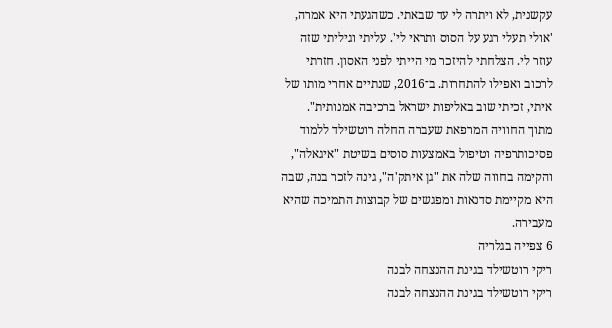עקשנית, לא ויתרה לי עד שבאתי. כשהגעתי היא אמרה, 'אולי תעלי רגע על הסוס ותראי לי'. עליתי וגיליתי שזה עוזר לי. הצלחתי להיזכר מי הייתי לפני האסון. חזרתי לרכוב ואפילו להתחרות. ב־2016, שנתיים אחרי מותו של איתי, זכיתי שוב באליפות ישראל ברכיבה אמנותית".
מתוך החוויה המרפאת שעברה החלה רוטשילד ללמוד פסיכותרפיה וטיפול באמצעות סוסים בשיטת "איגאלה", והקימה בחווה שלה את "גן איתק'ה", גינה לזכר בנה, שבה היא מקיימת סדנאות ומפגשים של קבוצות התמיכה שהיא מעבירה.
6 צפייה בגלריה
ריקי רוטשילד בגינת ההנצחה לבנה
ריקי רוטשילד בגינת ההנצחה לבנה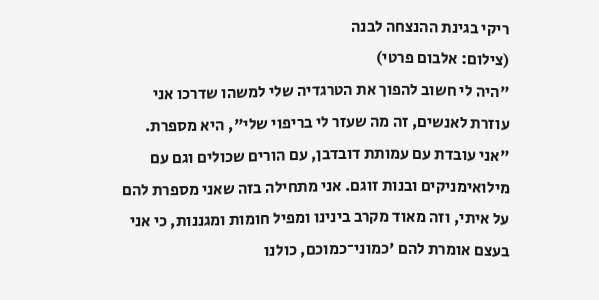ריקי בגינת ההנצחה לבנה
(צילום: אלבום פרטי)
"היה לי חשוב להפוך את הטרגדיה שלי למשהו שדרכו אני עוזרת לאנשים, זה מה שעזר לי בריפוי שלי", היא מספרת. "אני עובדת עם עמותת דובדבן, עם הורים שכולים וגם עם מילואימניקים ובנות זוגם. אני מתחילה בזה שאני מספרת להם על איתי, וזה מאוד מקרב בינינו ומפיל חומות ומגננות, כי אני בעצם אומרת להם 'כמוני־כמוכם, כולנו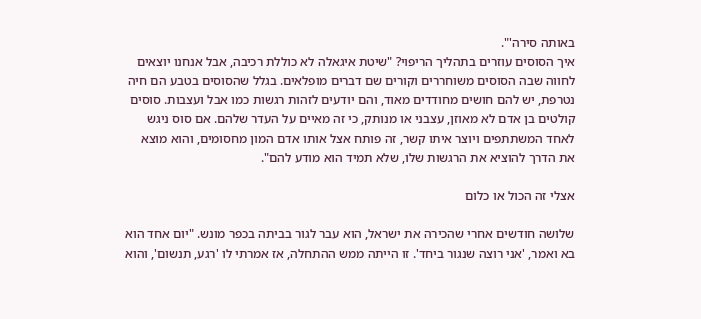באותה סירה'".
איך הסוסים עוזרים בתהליך הריפוי? "שיטת איגאלה לא כוללת רכיבה, אבל אנחנו יוצאים לחווה שבה הסוסים משוחררים וקורים שם דברים מופלאים. בגלל שהסוסים בטבע הם חיה נטרפת, יש להם חושים מחודדים מאוד, והם יודעים לזהות רגשות כמו אבל ועצבות. סוסים קולטים בן אדם לא מאוזן, עצבני או מנותק, כי זה מאיים על העדר שלהם. אם סוס ניגש לאחד המשתתפים ויוצר איתו קשר, זה פותח אצל אותו אדם המון מחסומים, והוא מוצא את הדרך להוציא את הרגשות שלו, שלא תמיד הוא מודע להם".

אצלי זה הכול או כלום

שלושה חודשים אחרי שהכירה את ישראל, הוא עבר לגור בביתה בכפר מונש. "יום אחד הוא בא ואמר, 'אני רוצה שנגור ביחד'. זו הייתה ממש ההתחלה, אז אמרתי לו 'רגע, תנשום', והוא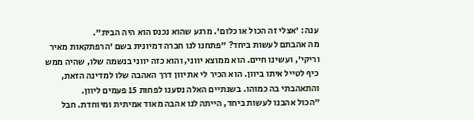ענה: 'אצלי זה הכול או כלום'. מרגע שהוא נכנס הוא היה הבית".
מה אהבתם לעשות ביחד? "פתחנו לנו חברה דמיונית בשם 'הרפתקאות מאיר וריקי', ועשינו חיים. הוא ממוצא יווני, והוא כזה יווני בנשמה שלו, שהיה ממש כיף לטייל איתו ביוון. הוא הכיר לי את יוון דרך האהבה שלו למדינה הזאת, והתאהבתי בה כמוהו. בשנתיים האלה נסענו לפחות 15 פעמים ליוון.
"הכול אהבנו לעשות ביחד, הייתה לנו אהבה מאוד אמיתית ומיוחדת. חבל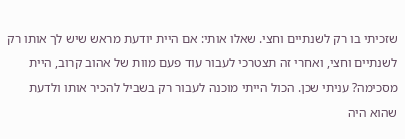שזכיתי בו רק לשנתיים וחצי. שאלו אותי: אם היית יודעת מראש שיש לך אותו רק לשנתיים וחצי, ואחרי זה תצטרכי לעבור עוד פעם מוות של אהוב קרוב, היית מסכימה? עניתי שכן. הכול הייתי מוכנה לעבור רק בשביל להכיר אותו ולדעת שהוא היה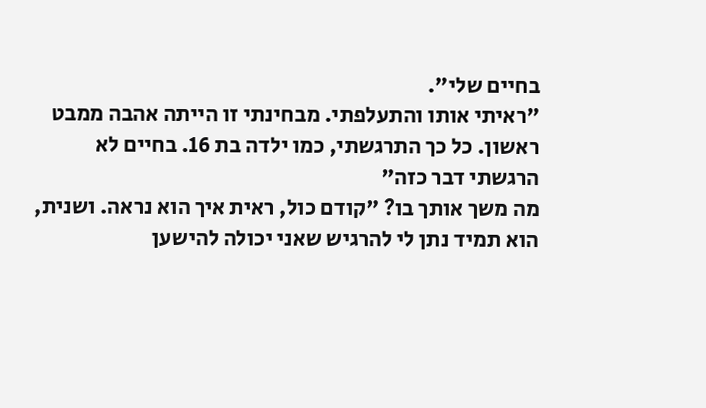בחיים שלי".
"ראיתי אותו והתעלפתי. מבחינתי זו הייתה אהבה ממבט ראשון. כל כך התרגשתי, כמו ילדה בת 16. בחיים לא הרגשתי דבר כזה"
מה משך אותך בו? "קודם כול, ראית איך הוא נראה. ושנית, הוא תמיד נתן לי להרגיש שאני יכולה להישען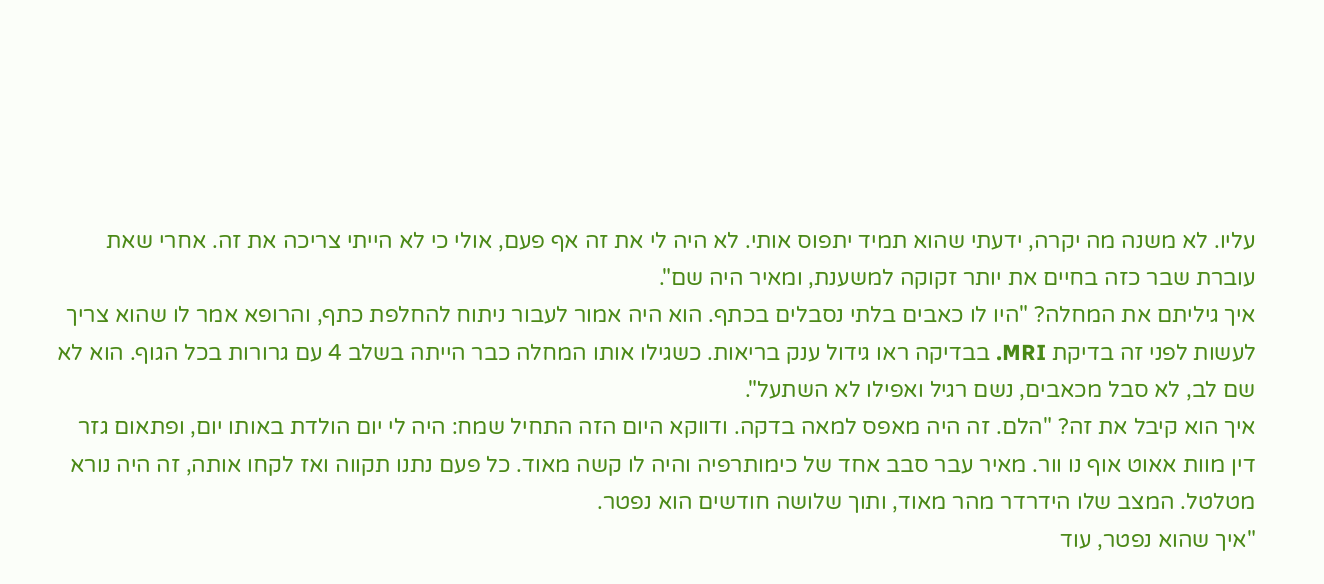עליו. לא משנה מה יקרה, ידעתי שהוא תמיד יתפוס אותי. לא היה לי את זה אף פעם, אולי כי לא הייתי צריכה את זה. אחרי שאת עוברת שבר כזה בחיים את יותר זקוקה למשענת, ומאיר היה שם".
איך גיליתם את המחלה? "היו לו כאבים בלתי נסבלים בכתף. הוא היה אמור לעבור ניתוח להחלפת כתף, והרופא אמר לו שהוא צריך לעשות לפני זה בדיקת MRI. בבדיקה ראו גידול ענק בריאות. כשגילו אותו המחלה כבר הייתה בשלב 4 עם גרורות בכל הגוף. הוא לא שם לב, לא סבל מכאבים, נשם רגיל ואפילו לא השתעל".
איך הוא קיבל את זה? "הלם. זה היה מאפס למאה בדקה. ודווקא היום הזה התחיל שמח: היה לי יום הולדת באותו יום, ופתאום גזר דין מוות אאוט אוף נו וור. מאיר עבר סבב אחד של כימותרפיה והיה לו קשה מאוד. כל פעם נתנו תקווה ואז לקחו אותה, זה היה נורא מטלטל. המצב שלו הידרדר מהר מאוד, ותוך שלושה חודשים הוא נפטר.
"איך שהוא נפטר, עוד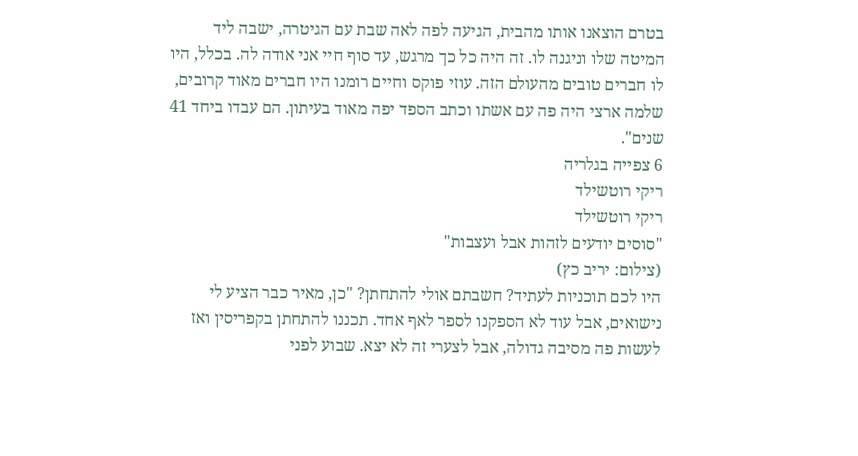בטרם הוצאנו אותו מהבית, הגיעה לפה לאה שבת עם הגיטרה, ישבה ליד המיטה שלו וניגנה לו. זה היה כל כך מרגש, עד סוף חיי אני אודה לה. בכלל, היו לו חברים טובים מהעולם הזה. עוזי פוקס וחיים רומנו היו חברים מאוד קרובים, שלמה ארצי היה פה עם אשתו וכתב הספד יפה מאוד בעיתון. הם עבדו ביחד 41 שנים".
6 צפייה בגלריה
ריקי רוטשילד
ריקי רוטשילד
"סוסים יודעים לזהות אבל ועצבות"
(צילום: יריב כץ)
היו לכם תוכניות לעתיד? חשבתם אולי להתחתן? "כן, מאיר כבר הציע לי נישואים, אבל עוד לא הספקנו לספר לאף אחד. תכננו להתחתן בקפריסין ואז לעשות פה מסיבה גדולה, אבל לצערי זה לא יצא. שבוע לפני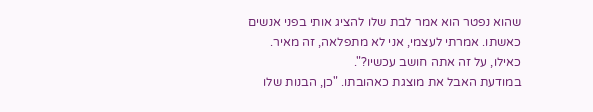שהוא נפטר הוא אמר לבת שלו להציג אותי בפני אנשים כאשתו. אמרתי לעצמי, אני לא מתפלאה, זה מאיר. כאילו, על זה אתה חושב עכשיו?".
במודעת האבל את מוצגת כאהובתו. "כן, הבנות שלו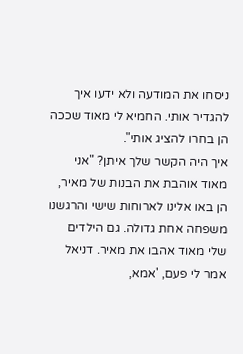ניסחו את המודעה ולא ידעו איך להגדיר אותי. החמיא לי מאוד שככה הן בחרו להציג אותי".
איך היה הקשר שלך איתן? "אני מאוד אוהבת את הבנות של מאיר, הן באו אלינו לארוחות שישי והרגשנו משפחה אחת גדולה. גם הילדים שלי מאוד אהבו את מאיר. דניאל אמר לי פעם, 'אמא,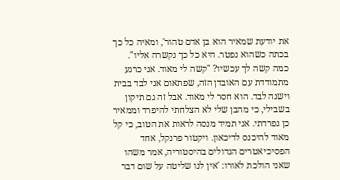את יודעת שמאיר הוא בן אדם טהור', ומאיה כל כך בכתה כשהוא נפטר. היא כל כך נקשרה אליו".
כמה קשה לך עכשיו? "קשה לי מאוד. אני כרגע מתמודדת עם האובדן הזה, שפתאום אני לבד בבית וישנה לבד. הוא חסר לי מאוד. אבל זה גם תיקון בשבילי, כי מהבן שלי לא הצלחתי להיפרד וממאיר כן נפרדתי. אני תמיד מנסה לראות את הטוב, כי קל מאוד להיכנס לדיכאון. ויקטור פרנקל, אחד הפסיכיאטרים הגדולים בהיסטוריה, אמר משהו שאני הולכת לאורו: 'אין לנו שליטה על שום דבר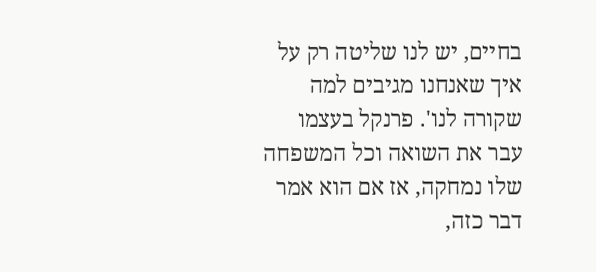בחיים, יש לנו שליטה רק על איך שאנחנו מגיבים למה שקורה לנו'. פרנקל בעצמו עבר את השואה וכל המשפחה שלו נמחקה, אז אם הוא אמר דבר כזה,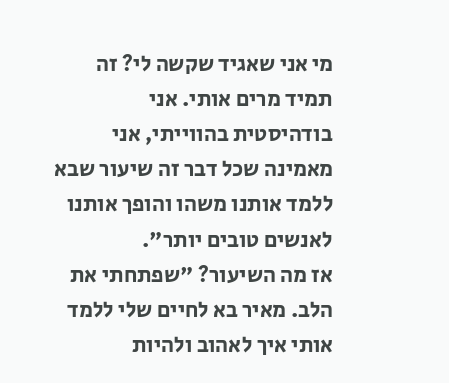מי אני שאגיד שקשה לי? זה תמיד מרים אותי. אני בודהיסטית בהווייתי, אני מאמינה שכל דבר זה שיעור שבא ללמד אותנו משהו והופך אותנו לאנשים טובים יותר".
אז מה השיעור? "שפתחתי את הלב. מאיר בא לחיים שלי ללמד אותי איך לאהוב ולהיות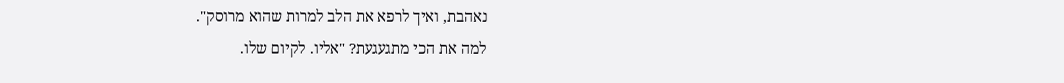נאהבת, ואיך לרפא את הלב למרות שהוא מרוסק".
למה את הכי מתגעגעת? "אליו. לקיום שלו.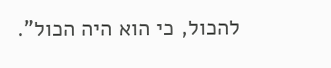להכול, כי הוא היה הכול".